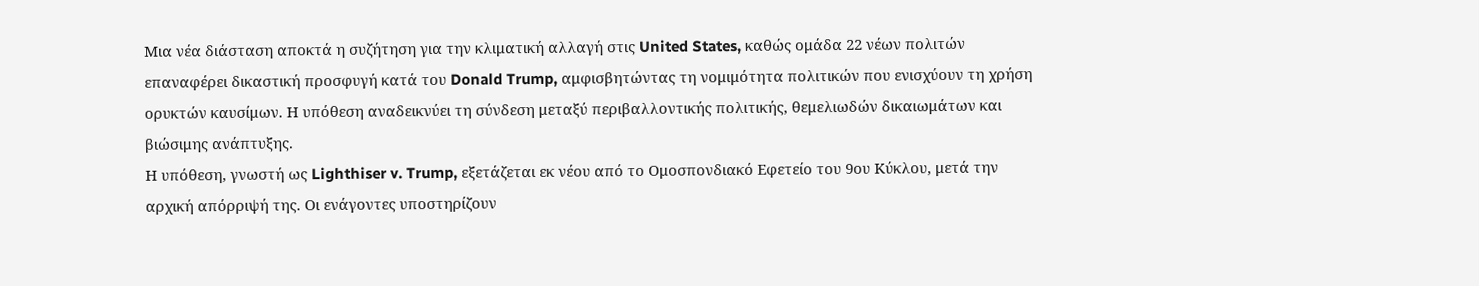Μια νέα διάσταση αποκτά η συζήτηση για την κλιματική αλλαγή στις United States, καθώς ομάδα 22 νέων πολιτών επαναφέρει δικαστική προσφυγή κατά του Donald Trump, αμφισβητώντας τη νομιμότητα πολιτικών που ενισχύουν τη χρήση ορυκτών καυσίμων. Η υπόθεση αναδεικνύει τη σύνδεση μεταξύ περιβαλλοντικής πολιτικής, θεμελιωδών δικαιωμάτων και βιώσιμης ανάπτυξης.
Η υπόθεση, γνωστή ως Lighthiser v. Trump, εξετάζεται εκ νέου από το Ομοσπονδιακό Εφετείο του 9ου Κύκλου, μετά την αρχική απόρριψή της. Οι ενάγοντες υποστηρίζουν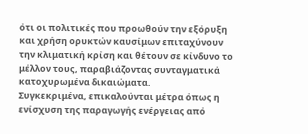ότι οι πολιτικές που προωθούν την εξόρυξη και χρήση ορυκτών καυσίμων επιταχύνουν την κλιματική κρίση και θέτουν σε κίνδυνο το μέλλον τους, παραβιάζοντας συνταγματικά κατοχυρωμένα δικαιώματα.
Συγκεκριμένα, επικαλούνται μέτρα όπως η ενίσχυση της παραγωγής ενέργειας από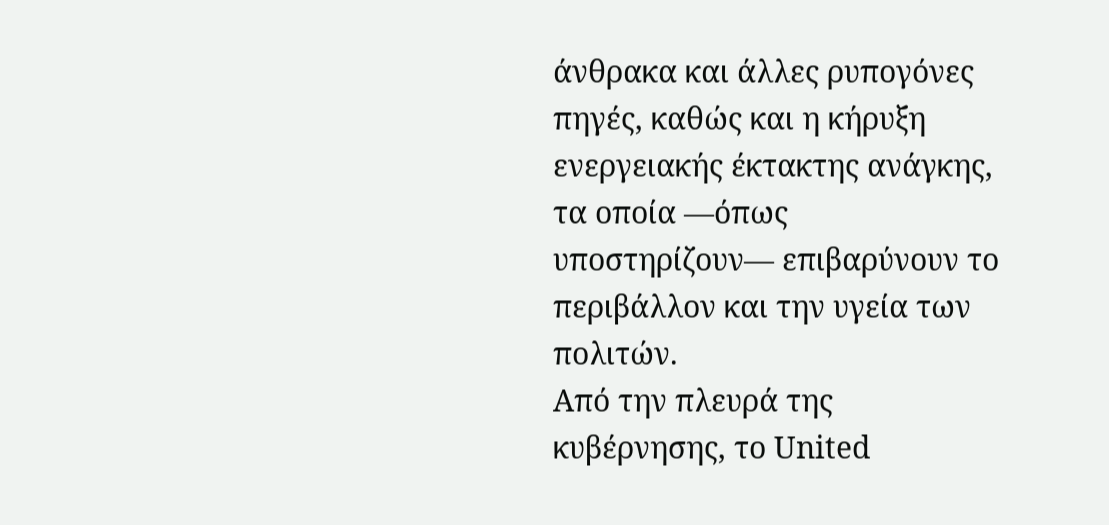άνθρακα και άλλες ρυπογόνες πηγές, καθώς και η κήρυξη ενεργειακής έκτακτης ανάγκης, τα οποία —όπως υποστηρίζουν— επιβαρύνουν το περιβάλλον και την υγεία των πολιτών.
Από την πλευρά της κυβέρνησης, το United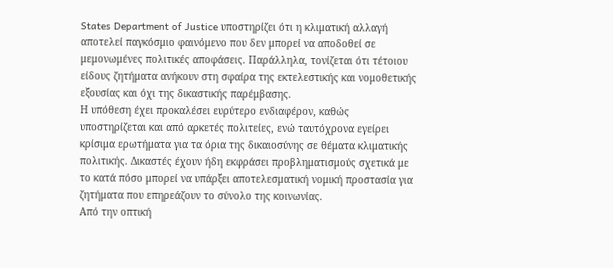States Department of Justice υποστηρίζει ότι η κλιματική αλλαγή αποτελεί παγκόσμιο φαινόμενο που δεν μπορεί να αποδοθεί σε μεμονωμένες πολιτικές αποφάσεις. Παράλληλα, τονίζεται ότι τέτοιου είδους ζητήματα ανήκουν στη σφαίρα της εκτελεστικής και νομοθετικής εξουσίας και όχι της δικαστικής παρέμβασης.
Η υπόθεση έχει προκαλέσει ευρύτερο ενδιαφέρον, καθώς υποστηρίζεται και από αρκετές πολιτείες, ενώ ταυτόχρονα εγείρει κρίσιμα ερωτήματα για τα όρια της δικαιοσύνης σε θέματα κλιματικής πολιτικής. Δικαστές έχουν ήδη εκφράσει προβληματισμούς σχετικά με το κατά πόσο μπορεί να υπάρξει αποτελεσματική νομική προστασία για ζητήματα που επηρεάζουν το σύνολο της κοινωνίας.
Από την οπτική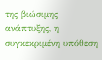της βιώσιμης ανάπτυξης, η συγκεκριμένη υπόθεση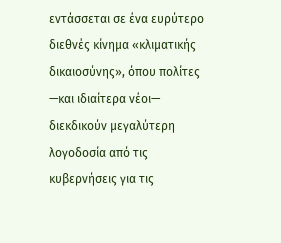εντάσσεται σε ένα ευρύτερο διεθνές κίνημα «κλιματικής δικαιοσύνης», όπου πολίτες —και ιδιαίτερα νέοι— διεκδικούν μεγαλύτερη λογοδοσία από τις κυβερνήσεις για τις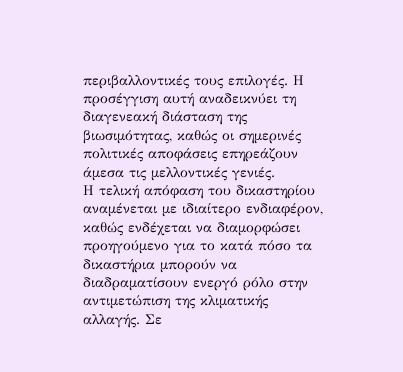περιβαλλοντικές τους επιλογές. Η προσέγγιση αυτή αναδεικνύει τη διαγενεακή διάσταση της βιωσιμότητας, καθώς οι σημερινές πολιτικές αποφάσεις επηρεάζουν άμεσα τις μελλοντικές γενιές.
Η τελική απόφαση του δικαστηρίου αναμένεται με ιδιαίτερο ενδιαφέρον, καθώς ενδέχεται να διαμορφώσει προηγούμενο για το κατά πόσο τα δικαστήρια μπορούν να διαδραματίσουν ενεργό ρόλο στην αντιμετώπιση της κλιματικής αλλαγής. Σε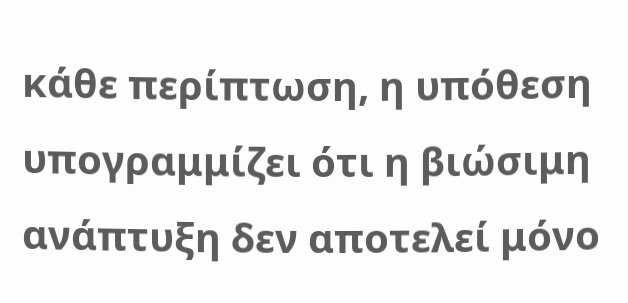κάθε περίπτωση, η υπόθεση υπογραμμίζει ότι η βιώσιμη ανάπτυξη δεν αποτελεί μόνο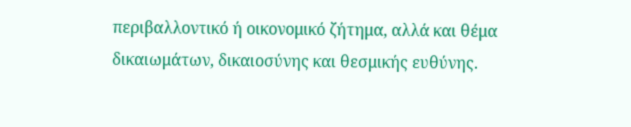περιβαλλοντικό ή οικονομικό ζήτημα, αλλά και θέμα δικαιωμάτων, δικαιοσύνης και θεσμικής ευθύνης.